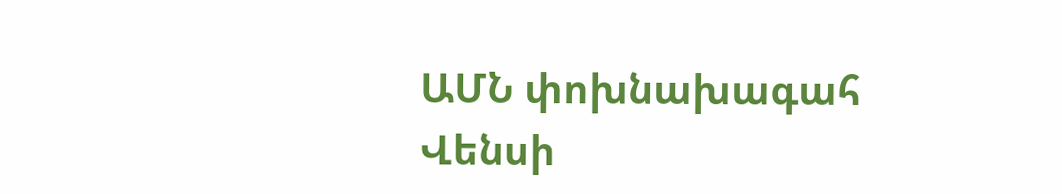ԱՄՆ փոխնախագահ Վենսի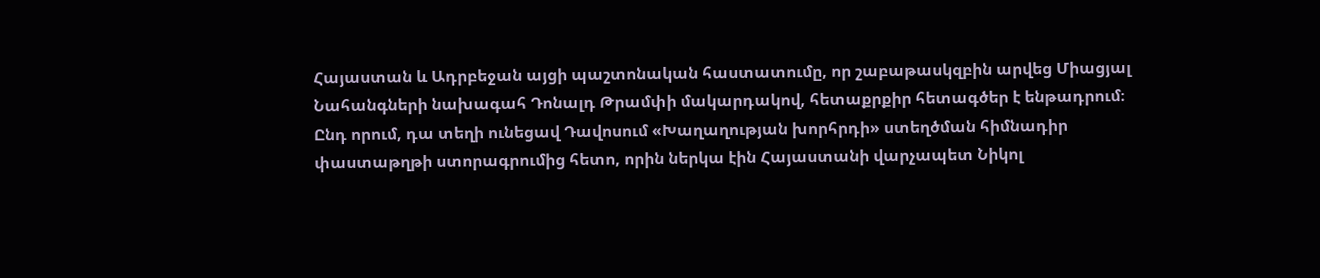Հայաստան և Ադրբեջան այցի պաշտոնական հաստատումը, որ շաբաթասկզբին արվեց Միացյալ Նահանգների նախագահ Դոնալդ Թրամփի մակարդակով, հետաքրքիր հետագծեր է ենթադրում։
Ընդ որում, դա տեղի ունեցավ Դավոսում «Խաղաղության խորհրդի» ստեղծման հիմնադիր փաստաթղթի ստորագրումից հետո, որին ներկա էին Հայաստանի վարչապետ Նիկոլ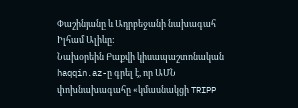Փաշինյանը և Ադրբեջանի նախագահ Իլհամ Ալիևը:
Նախօրեին Բաքվի կիսապաշտոնական haqqin.az-ը գրել է, որ ԱՄՆ փոխնախագահը «կմասնակցի TRIPP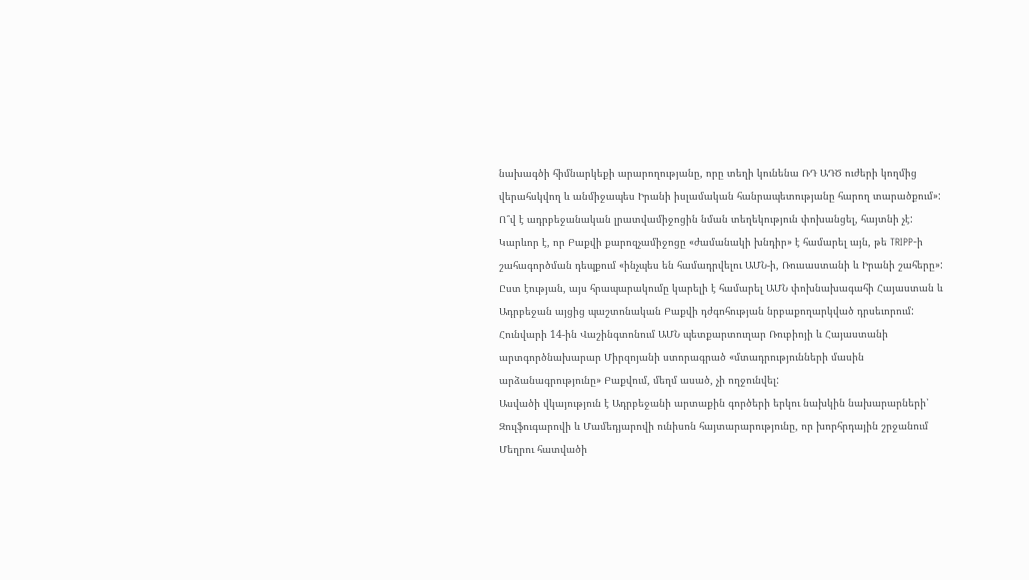նախագծի հիմնարկեքի արարողությանը, որը տեղի կունենա ՌԴ ԱԴԾ ուժերի կողմից վերահսկվող և անմիջապես Իրանի իսլամական հանրապետությանը հարող տարածքում»:
Ո՞վ է ադրբեջանական լրատվամիջոցին նման տեղեկություն փոխանցել, հայտնի չէ: Կարևոր է, որ Բաքվի քարոզչամիջոցը «ժամանակի խնդիր» է համարել այն, թե TRIPP-ի շահագործման դեպքում «ինչպես են համադրվելու ԱՄՆ-ի, Ռուսաստանի և Իրանի շահերը»:
Ըստ էության, այս հրապարակումը կարելի է համարել ԱՄՆ փոխնախագահի Հայաստան և Ադրբեջան այցից պաշտոնական Բաքվի դժգոհության նրբաքողարկված դրսեւորում: Հունվարի 14-ին Վաշինգտոնում ԱՄՆ պետքարտուղար Ռուբիոյի և Հայաստանի արտգործնախարար Միրզոյանի ստորագրած «մտադրությունների մասին արձանագրությունը» Բաքվում, մեղմ ասած, չի ողջունվել:
Ասվածի վկայություն է Ադրբեջանի արտաքին գործերի երկու նախկին նախարարների՝ Զուլֆուգարովի և Մամեդյարովի ունիսոն հայտարարությունը, որ խորհրդային շրջանում Մեղրու հատվածի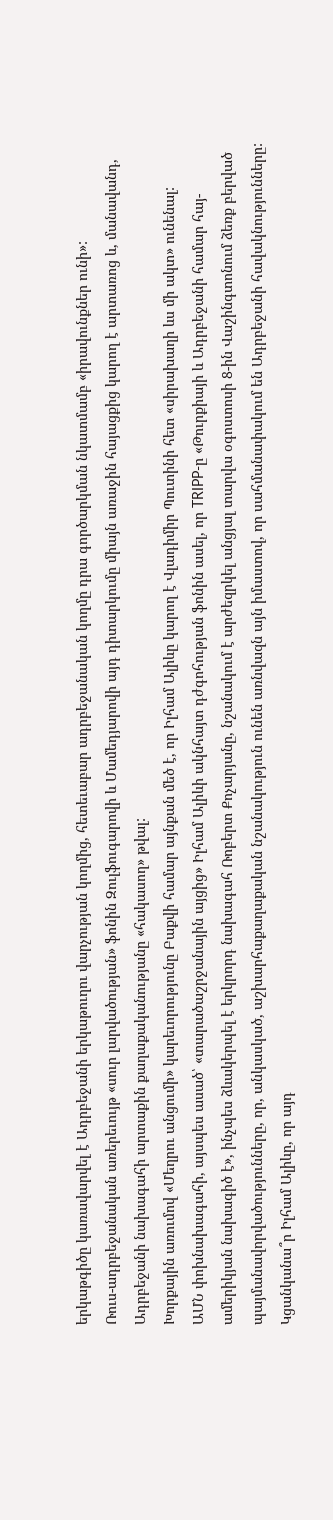երկաթգիծը կառավարվել է Ադրբեջանի երկաթուղու վարչության կողմից, հետեւաբար ադրբեջանական կողմը դրա գործարկման նկատմամբ «իրավունքներ ունի»:
Ռուս-ադրբեջանական առերեւույթ «սուր լարվածության» ֆոնին Զուլֆուգարովի և Մամեդյարովի այդ դիտարկումը միայն առաջին հայացքից կարող է արտառոց և, մանավանդ, Ադրբեջանի նախագահի արտաքին քաղաքականությանը «հակասող» թվալ:
Խորքային առումով «Մեղրու անցումի» կարեւորությունը Բաքվի համար այնքան մեծ է, որ Իլհամ Ալիևը կարող է Վլադիմիր Պուտինի հետ «սիրախաղի ևս մի ակտ» ունենալ:
ԱՄՆ փոխնախագահի, այսպես ասած՝ «տարածաշրջանային այցից» Իլհամ Ալիևի ակնհայտ դժգոհության ֆոնին ասել, որ TRIPP-ը «Թուրքիայի և Ադրբեջանի համար հայ-ամերիկյան նախագիծ է», ինչպես ձևակերպել է երկրորդ նախագահ Ռոբերտ Քոչարյանը, նշանակում է արժեզրկել անցյալ տարվա օգոստոսի 8-ին Վաշինգտոնում ձեռք բերված պայմանավորվածությունները, որ, անկասկած, աշխարհաքաղաքական նշանակություն ունեն առնվազն այն իմաստով, որ սահմանափակում են Ադրբեջանի հավակնությունները:
Կցանկանա՞ր Իլհամ Ալիևը, որ այդ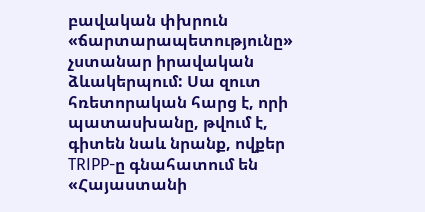բավական փխրուն «ճարտարապետությունը» չստանար իրավական ձևակերպում: Սա զուտ հռետորական հարց է, որի պատասխանը, թվում է, գիտեն նաև նրանք, ովքեր TRIPP-ը գնահատում են «Հայաստանի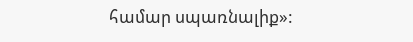համար սպառնալիք»: